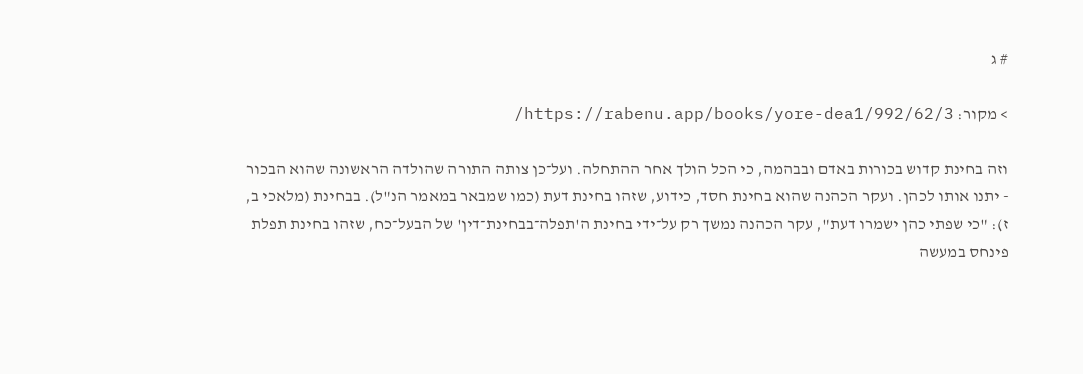# ג

> מקור: https://rabenu.app/books/yore-dea1/992/62/3/

וזה בחינת קדוש בכורות באדם ובבהמה, כי הכל הולך אחר ההתחלה. ועל־כן צותה התורה שהולדה הראשונה שהוא הבכור - יתנו אותו לכהן. ועקר הכהנה שהוא בחינת חסד, כידוע, שזהו בחינת דעת (כמו שמבאר במאמר הנ"ל). בבחינת (מלאכי ב, ז): "כי שפתי כהן ישמרו דעת", עקר הכהנה נמשך רק על־ידי בחינת ה'תפלה־בבחינת־דין' של הבעל־כח, שזהו בחינת תפלת פינחס במעשה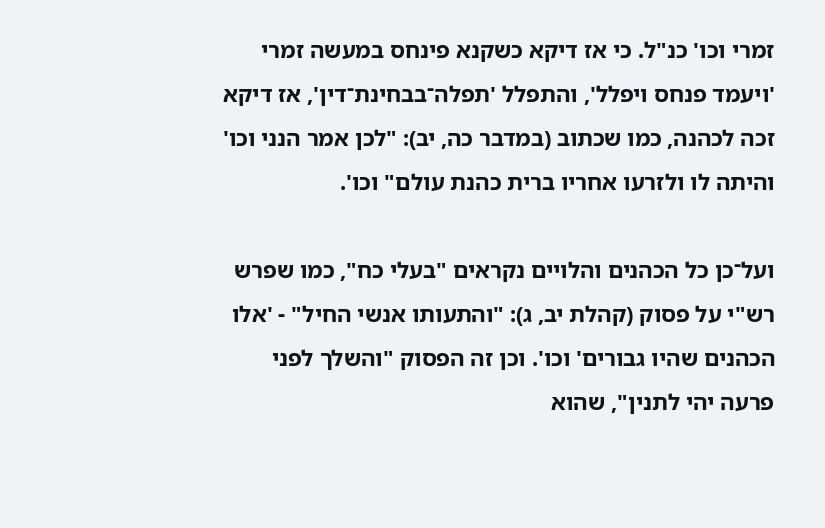זמרי וכו' כנ"ל. כי אז דיקא כשקנא פינחס במעשה זמרי 'ויעמד פנחס ויפלל', והתפלל 'תפלה־בבחינת־דין', אז דיקא זכה לכהנה, כמו שכתוב (במדבר כה, יב): "לכן אמר הנני וכו' והיתה לו ולזרעו אחריו ברית כהנת עולם" וכו'.

ועל־כן כל הכהנים והלויים נקראים "בעלי כח", כמו שפרש רש"י על פסוק (קהלת יב, ג): "והתעותו אנשי החיל" - 'אלו הכהנים שהיו גבורים' וכו'. וכן זה הפסוק "והשלך לפני פרעה יהי לתנין", שהוא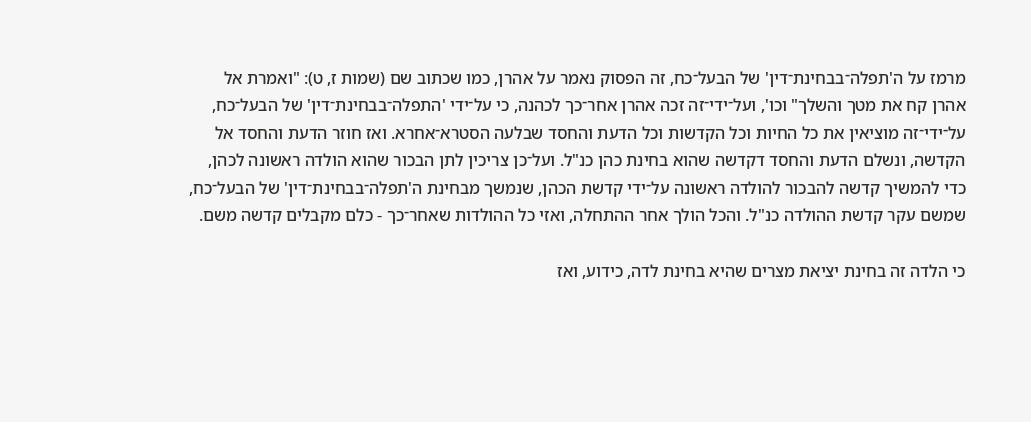מרמז על ה'תפלה־בבחינת־דין' של הבעל־כח, זה הפסוק נאמר על אהרן, כמו שכתוב שם (שמות ז, ט): "ואמרת אל אהרן קח את מטך והשלך" וכו', ועל־ידי־זה זכה אהרן אחר־כך לכהנה, כי על־ידי 'התפלה־בבחינת־דין' של הבעל־כח, על־ידי־זה מוציאין את כל החיות וכל הקדשות וכל הדעת והחסד שבלעה הסטרא־אחרא. ואז חוזר הדעת והחסד אל הקדשה, ונשלם הדעת והחסד דקדשה שהוא בחינת כהן כנ"ל. ועל־כן צריכין לתן הבכור שהוא הולדה ראשונה לכהן, כדי להמשיך קדשה להבכור להולדה ראשונה על־ידי קדשת הכהן, שנמשך מבחינת ה'תפלה־בבחינת־דין' של הבעל־כח, שמשם עקר קדשת ההולדה כנ"ל. והכל הולך אחר ההתחלה, ואזי כל ההולדות שאחר־כך - כלם מקבלים קדשה משם.

כי הלדה זה בחינת יציאת מצרים שהיא בחינת לדה, כידוע, ואז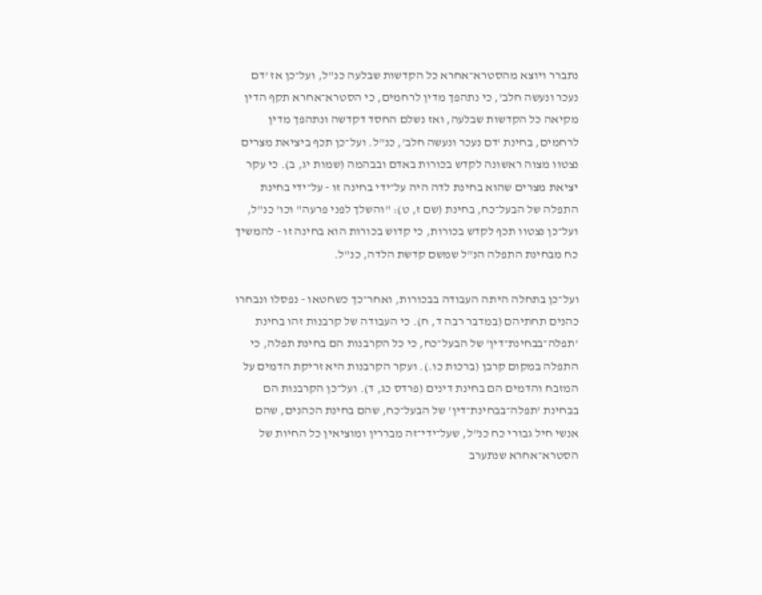נתברר ויוצא מהסטרא־אחרא כל הקדשות שבלעה כנ"ל, ועל־כן אז 'דם נעכר ונעשה חלב', כי נתהפך מדין לרחמים, כי הסטרא־אחרא תקף הדין מקיאה כל הקדשות שבלעה, ואז נשלם החסד דקדשה ונתהפך מדין לרחמים, בחינת 'דם נעכר ונעשה חלב', כנ"ל. ועל־כן תכף ביציאת מצרים נצטוו מצוה ראשונה לקדש בכורות באדם ובבהמה (שמות יג, ב). כי עקר יציאת מצרים שהוא בחינת לדה היה על־ידי בחינה זו - על־ידי בחינת התפלה של הבעל־כח, בחינת (שם ז, ט): "והשלך לפני פרעה" וכו' כנ"ל, ועל־כן נצטוו תכף לקדש בכורות, כי קדוש בכורות הוא בחינה זו - להמשיך כח מבחינת התפלה הנ"ל שמשם קדשת הלדה, כנ"ל.

ועל־כן בתחלה היתה העבודה בבכורות, ואחר־כך כשחטאו - נפסלו ונבחרו כהנים תחתיהם (במדבר רבה ד, ח). כי העבודה של קרבנות זהו בחינת 'תפלה־בבחינת־דין' של הבעל־כח, כי כל הקרבנות הם בחינת תפלה, כי התפלה במקום קרבן (ברכות כו.). ועקר הקרבנות היא זריקת הדמים על המזבח והדמים הם בחינת דינים (פרדס כג, ד). ועל־כן הקרבנות הם בבחינת 'תפלה־בבחינת־דין' של הבעל־כח, שהם בחינת הכהנים, שהם אנשי חיל גבורי כח כנ"ל, שעל־ידי־זה מבררין ומוציאין כל החיות של הסטרא־אחרא שנתערב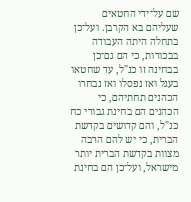שם על־ידי החטאים שעליהם בא הקרבן. ועל־כן בתחלה היתה העבודה בבכורות, כי הם גם־כן בבחינה זו כנ"ל, עד שחטאו בעגל ואז נפסלו ואז נבחרו הכהנים תחתיהם, כי הכהנים הם בחינת גבורי כח כנ"ל, והם קדושים בקדשת הברית, כי יש להם הרבה מצוות בקדשת הברית יותר מישראל, ועל־כן הם בחינת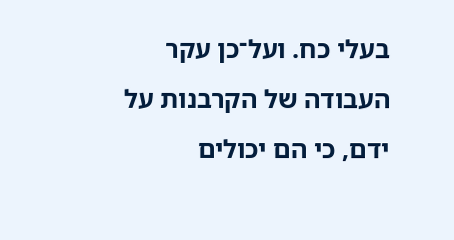בעלי כח. ועל־כן עקר העבודה של הקרבנות על ידם, כי הם יכולים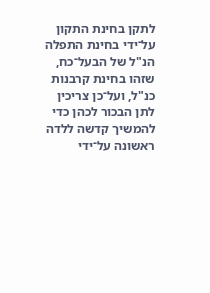לתקן בחינת התקון על־ידי בחינת התפלה הנ"ל של הבעל־כח, שזהו בחינת קרבנות כנ"ל, ועל־כן צריכין לתן הבכור לכהן כדי להמשיך קדשה ללדה ראשונה על־ידי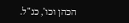הכהן וכו', כנ"ל.